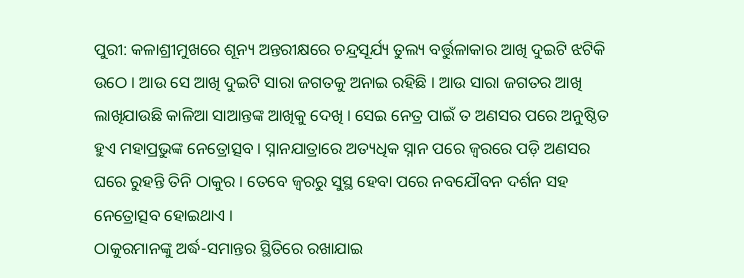ପୁରୀ: କଳାଶ୍ରୀମୁଖରେ ଶୂନ୍ୟ ଅନ୍ତରୀକ୍ଷରେ ଚନ୍ଦ୍ରସୂର୍ଯ୍ୟ ତୁଲ୍ୟ ବର୍ତ୍ତୁଳାକାର ଆଖି ଦୁଇଟି ଝଟିକି ଉଠେ । ଆଉ ସେ ଆଖି ଦୁଇଟି ସାରା ଜଗତକୁ ଅନାଇ ରହିଛି । ଆଉ ସାରା ଜଗତର ଆଖି ଲାଖିଯାଉଛି କାଳିଆ ସାଆନ୍ତଙ୍କ ଆଖିକୁ ଦେଖି । ସେଇ ନେତ୍ର ପାଇଁ ତ ଅଣସର ପରେ ଅନୁଷ୍ଠିତ ହୁଏ ମହାପ୍ରଭୁଙ୍କ ନେତ୍ରୋତ୍ସବ । ସ୍ନାନଯାତ୍ରାରେ ଅତ୍ୟଧିକ ସ୍ନାନ ପରେ ଜ୍ବରରେ ପଡ଼ି ଅଣସର ଘରେ ରୁହନ୍ତି ତିନି ଠାକୁର । ତେବେ ଜ୍ବରରୁ ସୁସ୍ଥ ହେବା ପରେ ନବଯୌବନ ଦର୍ଶନ ସହ ନେତ୍ରୋତ୍ସବ ହୋଇଥାଏ ।
ଠାକୁରମାନଙ୍କୁ ଅର୍ଦ୍ଧ-ସମାନ୍ତର ସ୍ଥିତିରେ ରଖାଯାଇ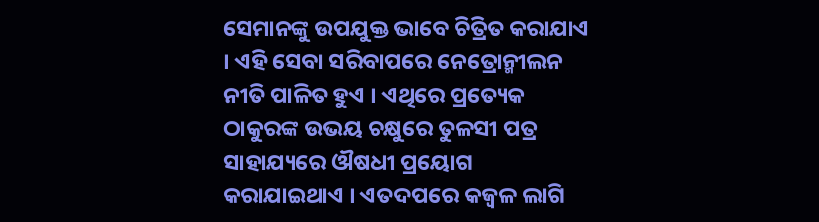ସେମାନଙ୍କୁ ଉପଯୁକ୍ତ ଭାବେ ଚିତ୍ରିତ କରାଯାଏ । ଏହି ସେବା ସରିବାପରେ ନେତ୍ରୋନ୍ମୀଲନ ନୀତି ପାଳିତ ହୁଏ । ଏଥିରେ ପ୍ରତ୍ୟେକ ଠାକୁରଙ୍କ ଉଭୟ ଚକ୍ଷୁରେ ତୁଳସୀ ପତ୍ର ସାହାଯ୍ୟରେ ଔଷଧୀ ପ୍ରୟୋଗ କରାଯାଇଥାଏ । ଏତଦପରେ କଜ୍ୱଳ ଲାଗି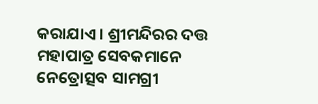କରାଯାଏ । ଶ୍ରୀମନ୍ଦିରର ଦତ୍ତ ମହାପାତ୍ର ସେବକମାନେ ନେତ୍ରୋତ୍ସବ ସାମଗ୍ରୀ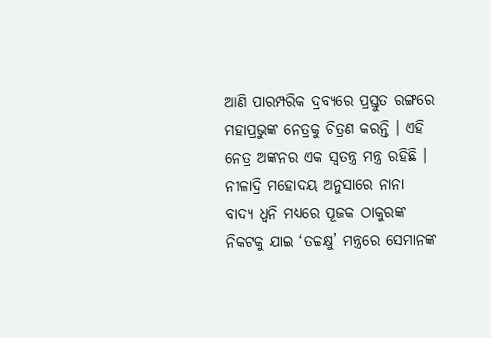ଆଣି ପାରମ୍ପରିକ ଦ୍ରବ୍ୟରେ ପ୍ରସ୍ତୁତ ରଙ୍ଗରେ ମହାପ୍ରଭୁଙ୍କ ନେତ୍ରକୁ ଚିତ୍ରଣ କରନ୍ତି । ଏହି ନେତ୍ର ଅଙ୍କନର ଏକ ସ୍ବତନ୍ତ୍ର ମନ୍ତ୍ର ରହିଛି । ନୀଳାଦ୍ରି ମହୋଦୟ ଅନୁସାରେ ନାନା ବାଦ୍ୟ ଧ୍ବନି ମଧ୍ୟରେ ପୂଜକ ଠାକୁରଙ୍କ ନିକଟକୁ ଯାଇ ‘ତଚ୍ଚକ୍ଷୁ’ ମନ୍ତ୍ରରେ ସେମାନଙ୍କ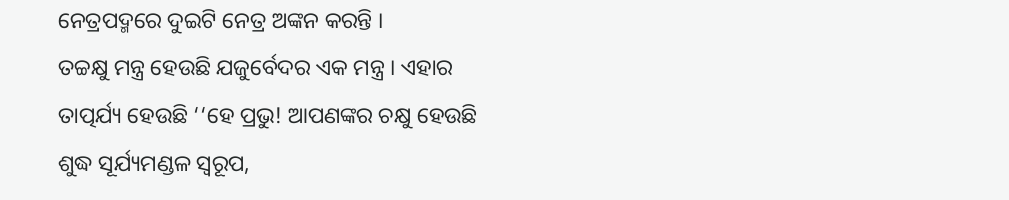ନେତ୍ରପଦ୍ମରେ ଦୁଇଟି ନେତ୍ର ଅଙ୍କନ କରନ୍ତି ।
ତଚ୍ଚକ୍ଷୁ ମନ୍ତ୍ର ହେଉଛି ଯଜୁର୍ବେଦର ଏକ ମନ୍ତ୍ର । ଏହାର ତାତ୍ପର୍ଯ୍ୟ ହେଉଛି ‘‘ହେ ପ୍ରଭୁ! ଆପଣଙ୍କର ଚକ୍ଷୁ ହେଉଛି ଶୁଦ୍ଧ ସୂର୍ଯ୍ୟମଣ୍ଡଳ ସ୍ବରୂପ,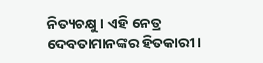ନିତ୍ୟଚକ୍ଷୁ । ଏହି ନେତ୍ର ଦେବତାମାନଙ୍କର ହିତକାରୀ ।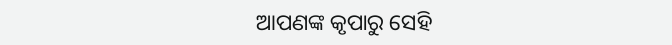ଆପଣଙ୍କ କୃପାରୁ ସେହି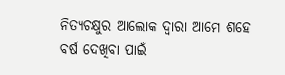ନିତ୍ୟଚକ୍ଷୁର ଆଲୋକ ଦ୍ବାରା ଆମେ ଶହେ ବର୍ଷ ଦେଖିବା ପାଇଁ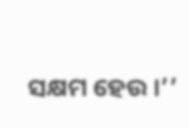ସକ୍ଷମ ହେଉ ।’’